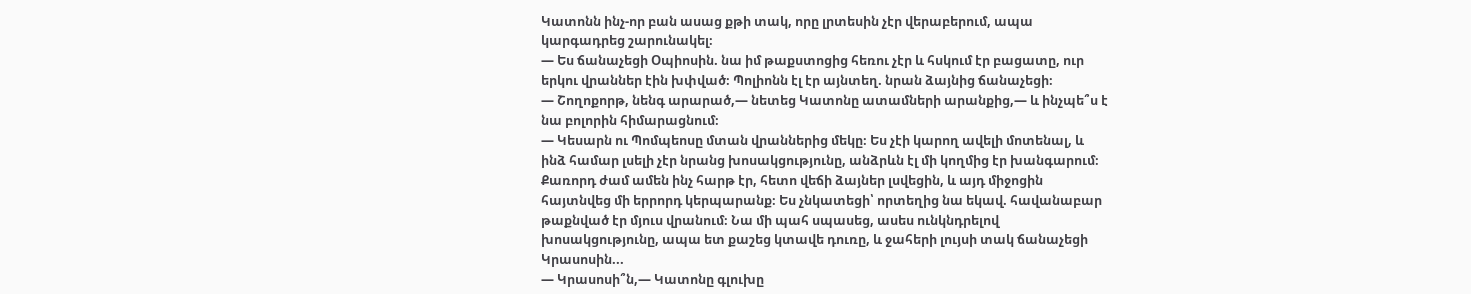Կատոնն ինչ-որ բան ասաց քթի տակ, որը լրտեսին չէր վերաբերում, ապա
կարգադրեց շարունակել։
— Ես ճանաչեցի Օպիոսին. նա իմ թաքստոցից հեռու չէր և հսկում էր բացատը, ուր
երկու վրաններ էին խփված։ Պոլիոնն էլ էր այնտեղ. նրան ձայնից ճանաչեցի։
— Շողոքորթ, նենգ արարած,— նետեց Կատոնը ատամների արանքից,— և ինչպե՞ս է
նա բոլորին հիմարացնում։
— Կեսարն ու Պոմպեոսը մտան վրաններից մեկը։ Ես չէի կարող ավելի մոտենալ, և
ինձ համար լսելի չէր նրանց խոսակցությունը, անձրևն էլ մի կողմից էր խանգարում։
Քառորդ ժամ ամեն ինչ հարթ էր, հետո վեճի ձայներ լսվեցին, և այդ միջոցին
հայտնվեց մի երրորդ կերպարանք։ Ես չնկատեցի՝ որտեղից նա եկավ. հավանաբար
թաքնված էր մյուս վրանում։ Նա մի պահ սպասեց, ասես ունկնդրելով
խոսակցությունը, ապա ետ քաշեց կտավե դուռը, և ջահերի լույսի տակ ճանաչեցի
Կրասոսին...
— Կրասոսի՞ն,— Կատոնը գլուխը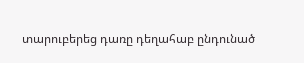տարուբերեց դառը դեղահաբ ընդունած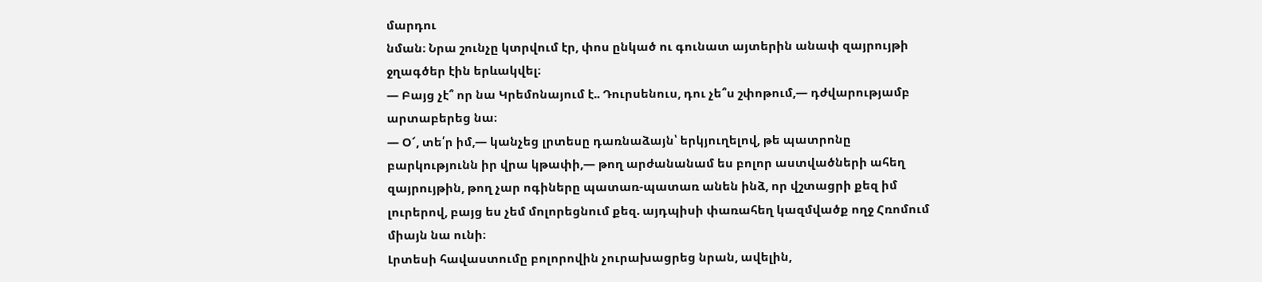մարդու
նման։ Նրա շունչը կտրվում էր, փոս ընկած ու գունատ այտերին անափ զայրույթի
ջղագծեր էին երևակվել։
— Բայց չէ՞ որ նա Կրեմոնայում է.. Դուրսենուս, դու չե՞ս շփոթում,— դժվարությամբ
արտաբերեց նա։
— Օ՜, տե՛ր իմ,— կանչեց լրտեսը դառնաձայն՝ երկյուղելով, թե պատրոնը
բարկությունն իր վրա կթափի,— թող արժանանամ ես բոլոր աստվածների ահեղ
զայրույթին, թող չար ոգիները պատառ-պատառ անեն ինձ, որ վշտացրի քեզ իմ
լուրերով, բայց ես չեմ մոլորեցնում քեզ. այդպիսի փառահեղ կազմվածք ողջ Հռոմում
միայն նա ունի։
Լրտեսի հավաստումը բոլորովին չուրախացրեց նրան, ավելին,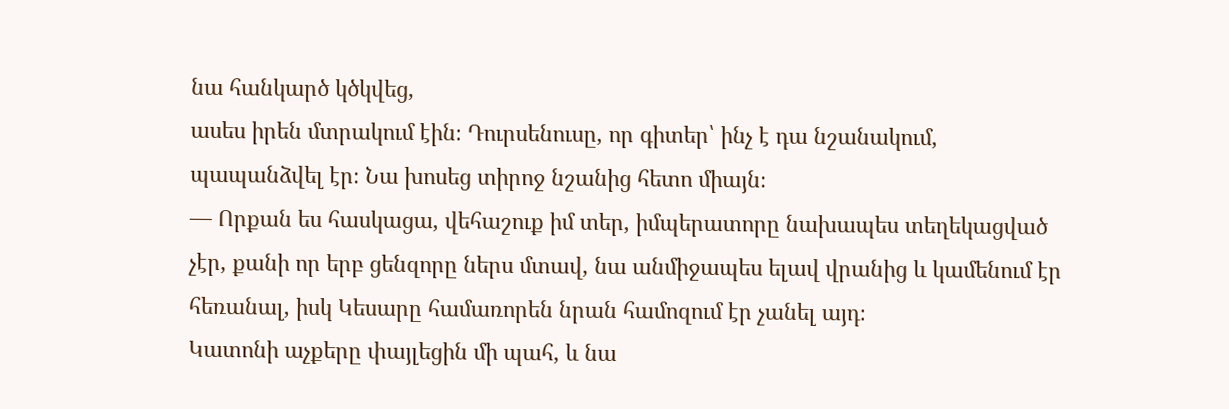նա հանկարծ կծկվեց,
ասես իրեն մտրակում էին։ Դուրսենուսը, որ գիտեր՝ ինչ է դա նշանակում,
պապանձվել էր։ Նա խոսեց տիրոջ նշանից հետո միայն։
— Որքան ես հասկացա, վեհաշուք իմ տեր, իմպերատորը նախապես տեղեկացված
չէր, քանի որ երբ ցենզորը ներս մտավ, նա անմիջապես ելավ վրանից և կամենում էր
հեռանալ, իսկ Կեսարը համառորեն նրան համոզում էր չանել այդ։
Կատոնի աչքերը փայլեցին մի պահ, և նա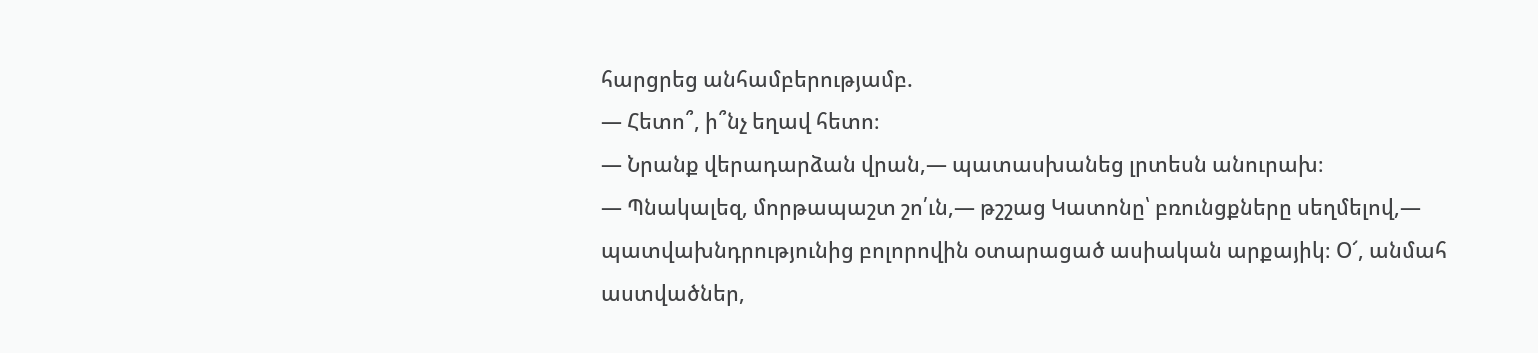հարցրեց անհամբերությամբ.
— Հետո՞, ի՞նչ եղավ հետո։
— Նրանք վերադարձան վրան,— պատասխանեց լրտեսն անուրախ։
— Պնակալեզ, մորթապաշտ շո՛ւն,— թշշաց Կատոնը՝ բռունցքները սեղմելով,—
պատվախնդրությունից բոլորովին օտարացած ասիական արքայիկ։ Օ՜, անմահ
աստվածներ,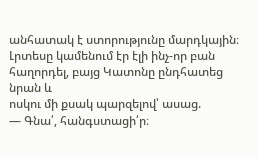անհատակ է ստորությունը մարդկային։
Լրտեսը կամենում էր էլի ինչ-որ բան հաղորդել, բայց Կատոնը ընդհատեց նրան և
ոսկու մի քսակ պարզելով՝ ասաց.
— Գնա՛, հանգստացի՛ր։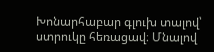Խոնարհաբար գլուխ տալով՝ ստրուկը հեռացավ։ Մնալով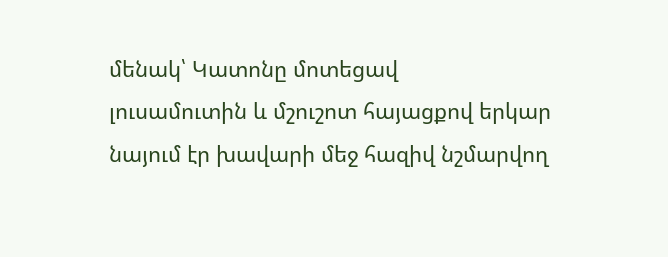մենակ՝ Կատոնը մոտեցավ
լուսամուտին և մշուշոտ հայացքով երկար նայում էր խավարի մեջ հազիվ նշմարվող